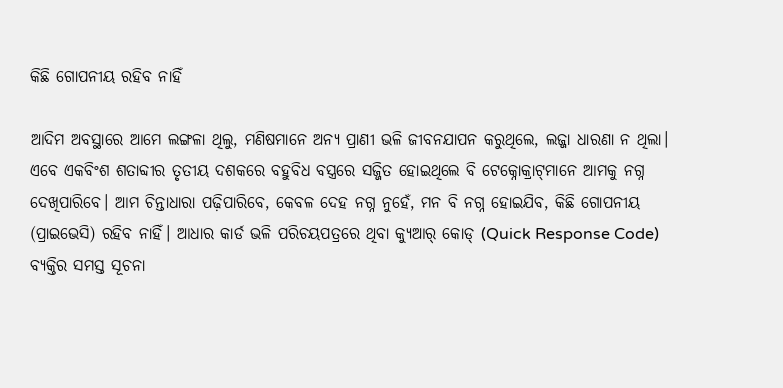କିଛି ଗୋପନୀୟ ରହିବ ନାହିଁ

ଆଦିମ ଅବସ୍ଥାରେ ଆମେ ଲଙ୍ଗଳା ଥିଲୁ, ମଣିଷମାନେ ଅନ୍ୟ ପ୍ରାଣୀ ଭଳି ଜୀବନଯାପନ କରୁଥିଲେ, ଲଜ୍ଜା ଧାରଣା ନ ଥିଲା। ଏବେ ଏକବିଂଶ ଶତାବ୍ଦୀର ତୃତୀୟ ଦଶକରେ ବହୁବିଧ ବସ୍ତ୍ରରେ ସଜ୍ଜିତ ହୋଇଥିଲେ ବି ଟେକ୍ନୋକ୍ରାଟ୍‌ମାନେ ଆମକୁ ନଗ୍ନ ଦେଖିପାରିବେ। ଆମ ଚିନ୍ତାଧାରା ପଢ଼ିପାରିବେ, କେବଳ ଦେହ ନଗ୍ନ ନୁହେଁ, ମନ ବି ନଗ୍ନ ହୋଇଯିବ, କିଛି ଗୋପନୀୟ (ପ୍ରାଇଭେସି) ରହିବ ନାହିଁ। ଆଧାର କାର୍ଡ ଭଳି ପରିଚୟପତ୍ରରେ ଥିବା କ୍ୟୁଆର୍‌ କୋଡ୍‌ (Quick Response Code) ବ୍ୟକ୍ତିର ସମସ୍ତ ସୂଚନା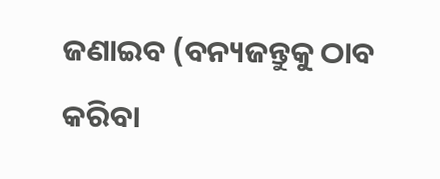ଜଣାଇବ (ବନ୍ୟଜନ୍ତୁକୁ ଠାବ କରିବା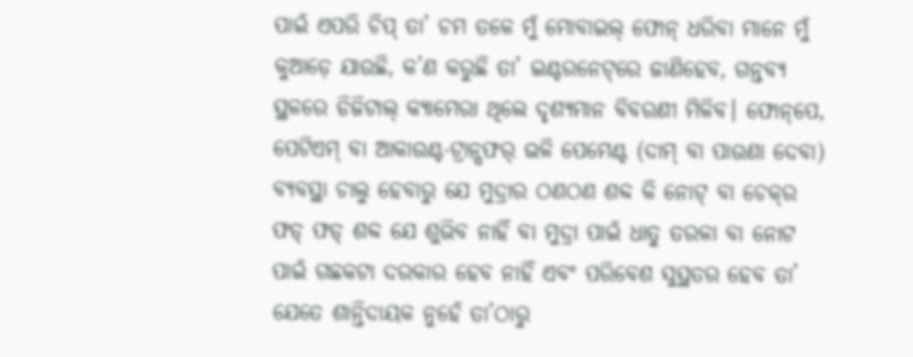ପାଇଁ ଏପରି ଚିପ୍‌ ତା’ ଚମ ତଳେ ମୁଁ ମୋବାଇଲ୍‌ ଫୋନ୍‌ ଧରିବା ମାନେ ମୁଁ କୁଆଡ଼େ ଯାଉଛି, କ’ଣ କରୁଛି ତା’ ଇଣ୍ଟରନେଟ୍‌ରେ ଜାଣିହେବ, ଗନ୍ତବ୍ୟ ସ୍ଥଳରେ ଡିଜିଟାଲ୍‌ କ୍ୟାମେରା ଥିଲେ ଦୃଶ୍ୟମାନ ବିବରଣୀ ମିଳିବ। ଫୋନ୍‌ପେ, ପେଟିଏମ୍‌ ବା ଆକାଉଣ୍ଟ-ଟ୍ରାନ୍ସଫର୍‌ ଭଳି ପେମେଣ୍ଟ (ଦାମ୍‌ ବା ପାଉଣା ଦେବା) ବ୍ୟବସ୍ଥା ଚାଲୁ ହେବାରୁ ଯେ ମୁଦ୍ରାର ଠଣଠଣ ଶବ୍ଦ କି ନୋଟ୍‌ ବା ଚେକ୍‌ର ଫଡ୍‌ ଫଡ୍‌ ଶବ୍ଦ ଯେ ଶୁଭିବ ନାହିଁ ବା ମୁଦ୍ରା ପାଇଁ ଧାତୁ ତରଳା ବା ନୋଟ ପାଇଁ ଗଛକଟା ଦରକାର ହେବ ନାହିଁ ଏବଂ ପରିବେଶ ସୁସ୍ଥତର ହେବ ତା’ ଯେତେ ଶାନ୍ତିଦାୟକ ନୁହେଁ ତା’ଠାରୁ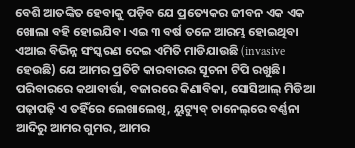ବେଶି ଆତଙ୍କିତ ହେବାକୁ ପଡ଼ିବ ଯେ ପ୍ରତ୍ୟେକର ଜୀବନ ଏକ ଏକ ଖୋଲା ବହି ହୋଇଯିବ। ଏଇ ୩ ବର୍ଷ ତଳେ ଆରମ୍ଭ ହୋଇଥିବା ଏଆଇ ବିଭିନ୍ନ ସଂସ୍କରଣ ଦେଇ ଏମିତି ମାଡିଯାଉଛି (invasive ହେଉଛି) ଯେ ଆମର ପ୍ରତିଟି କାରବାରର ସୂଚନା ଟିପି ରଖୁଛି। ପରିବାରରେ କଥାବାର୍ତ୍ତା, ବଜାରରେ କିଣାବିକା, ସୋସିଆଲ୍‌ ମିଡିଆ ପଢ଼ାପଢ଼ି ଏ ତହିଁରେ ଲେଖାଲେଖି, ୟୁଟ୍ୟୁବ୍‌ ଚାନେଲ୍‌ରେ ବର୍ଣ୍ଣନା ଆଦିରୁ ଆମର ଗୁମର, ଆମର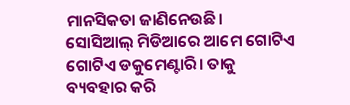ମାନସିକତା ଜାଣିନେଉଛି। ସୋସିଆଲ୍‌ ମିଡିଆରେ ଆମେ ଗୋଟିଏ ଗୋଟିଏ ଡକୁମେଣ୍ଟାରି। ତାକୁ ବ୍ୟବହାର କରି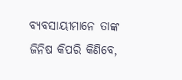ବ୍ୟବସାୟୀମାନେ ତାଙ୍କ ଜିନିଷ କିପରି କିଣିବେ,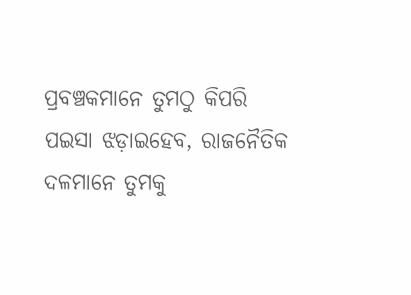ପ୍ରବଞ୍ଚକମାନେ ତୁମଠୁ କିପରି ପଇସା ଝଡ଼ାଇହେବ, ରାଜନୈତିକ ଦଳମାନେ ତୁମକୁ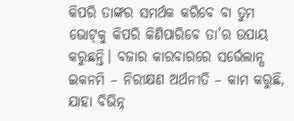କିପରି ତାଙ୍କର ସମର୍ଥକ କରିବେ ବା ତୁମ ଭୋଟ୍‌କୁ କିପରି କିଣିପାରିବେ ତା’ର ଉପାୟ କରୁଛନ୍ତି। ବଜାର କାରବାରରେ ସର୍ଭେଲାନ୍ସ ଇକନମି – ନିରୀକ୍ଷଣ ଅର୍ଥନୀତି – କାମ କରୁଛି, ଯାହା ବିଭିନ୍ନ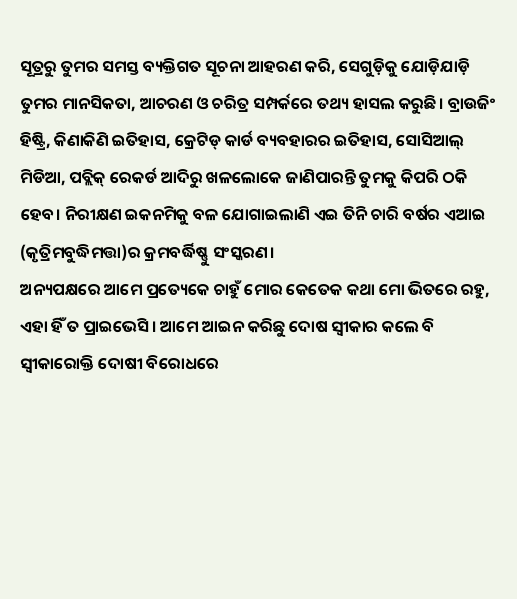ସୂତ୍ରରୁ ତୁମର ସମସ୍ତ ବ୍ୟକ୍ତିଗତ ସୂଚନା ଆହରଣ କରି, ସେଗୁଡ଼ିକୁ ଯୋଡ଼ିଯାଡ଼ି ତୁମର ମାନସିକତା, ଆଚରଣ ଓ ଚରିତ୍ର ସମ୍ପର୍କରେ ତଥ୍ୟ ହାସଲ କରୁଛି। ବ୍ରାଉଜିଂ ହିଷ୍ଟ୍ରି, କିଣାକିଣି ଇତିହାସ, କ୍ରେଟିଡ୍‌ କାର୍ଡ ବ୍ୟବହାରର ଇତିହାସ, ସୋସିଆଲ୍‌ ମିଡିଆ, ପବ୍ଲିକ୍‌ ରେକର୍ଡ ଆଦିରୁ ଖଳଲୋକେ ଜାଣିପାରନ୍ତି ତୁମକୁ କିପରି ଠକି ହେବ। ନିରୀକ୍ଷଣ ଇକନମିକୁ ବଳ ଯୋଗାଇଲାଣି ଏଇ ତିନି ଚାରି ବର୍ଷର ଏଆଇ (କୃତ୍ରିମବୁଦ୍ଧିମତ୍ତା)ର କ୍ରମବର୍ଦ୍ଧିଷ୍ଣୁ ସଂସ୍କରଣ।
ଅନ୍ୟପକ୍ଷରେ ଆମେ ପ୍ରତ୍ୟେକେ ଚାହୁଁ ମୋର କେତେକ କଥା ମୋ ଭିତରେ ରହୁ, ଏହା ହିଁ ତ ପ୍ରାଇଭେସି। ଆମେ ଆଇନ କରିଛୁ ଦୋଷ ସ୍ବୀକାର କଲେ ବି ସ୍ବୀକାରୋକ୍ତି ଦୋଷୀ ବିରୋଧରେ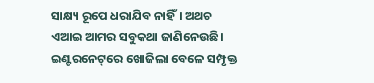ସାକ୍ଷ୍ୟ ରୂପେ ଧରାଯିବ ନାହିଁ। ଅଥଚ ଏଆଇ ଆମର ସବୁକଥା ଜାଣିନେଉଛି। ଇଣ୍ଟରନେଟ୍‌ରେ ଖୋଜିଲା ବେଳେ ସମ୍ପୃକ୍ତ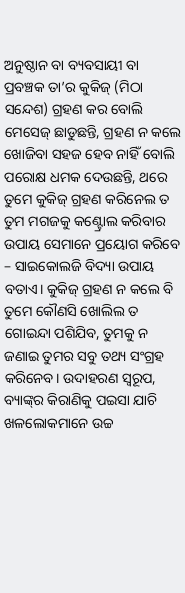ଅନୁଷ୍ଠାନ ବା ବ୍ୟବସାୟୀ ବା ପ୍ରବଞ୍ଚକ ତା’ର କୁକିଜ୍‌ (ମିଠା ସନ୍ଦେଶ) ଗ୍ରହଣ କର ବୋଲି ମେସେଜ୍‌ ଛାଡୁଛନ୍ତି, ଗ୍ରହଣ ନ କଲେ ଖୋଜିବା ସହଜ ହେବ ନାହିଁ ବୋଲି ପରୋକ୍ଷ ଧମକ ଦେଉଛନ୍ତି, ଥରେ ତୁମେ କୁକିଜ୍‌ ଗ୍ରହଣ କରିନେଲ ତ ତୁମ ମଗଜକୁ କଣ୍ଟ୍ରୋଲ କରିବାର ଉପାୟ ସେମାନେ ପ୍ରୟୋଗ କରିବେ – ସାଇକୋଲଜି ବିଦ୍ୟା ଉପାୟ ବତାଏ। କୁକିଜ୍‌ ଗ୍ରହଣ ନ କଲେ ବି ତୁମେ କୌଣସି ଖୋଲିଲ ତ ଗୋଇନ୍ଦା ପଶିଯିବ, ତୁମକୁ ନ ଜଣାଇ ତୁମର ସବୁ ତଥ୍ୟ ସଂଗ୍ରହ କରିନେବ। ଉଦାହରଣ ସ୍ବରୂପ, ବ୍ୟାଙ୍କ୍‌ର କିରାଣିକୁ ପଇସା ଯାଚି ଖଳଲୋକମାନେ ଉଚ୍ଚ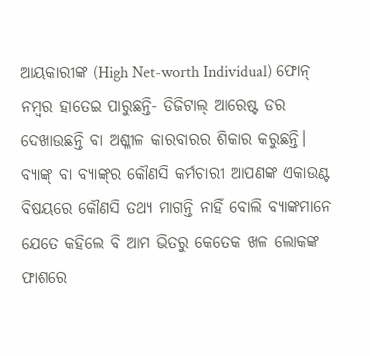ଆୟକାରୀଙ୍କ (High Net-worth Individual) ଫୋନ୍‌ ନମ୍ବର ହାତେଇ ପାରୁଛନ୍ତି- ଡିଜିଟାଲ୍‌ ଆରେଷ୍ଟ ଡର ଦେଖାଉଛନ୍ତି ବା ଅଶ୍ଳୀଳ କାରବାରର ଶିକାର କରୁଛନ୍ତି। ବ୍ୟାଙ୍କ୍‌ ବା ବ୍ୟାଙ୍କ୍‌ର କୌଣସି କର୍ମଚାରୀ ଆପଣଙ୍କ ଏକାଉଣ୍ଟ ବିଷୟରେ କୌଣସି ତଥ୍ୟ ମାଗନ୍ତି ନାହିଁ ବୋଲି ବ୍ୟାଙ୍କମାନେ ଯେତେ କହିଲେ ବି ଆମ ଭିତରୁ କେତେକ ଖଳ ଲୋକଙ୍କ ଫାଶରେ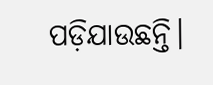ପଡ଼ିଯାଉଛନ୍ତି।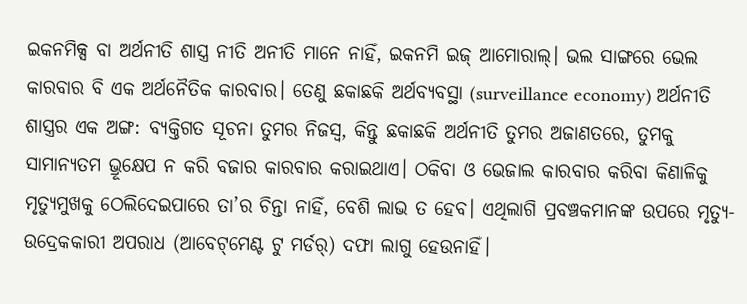ଇକନମିକ୍ସ ବା ଅର୍ଥନୀତି ଶାସ୍ତ୍ର ନୀତି ଅନୀତି ମାନେ ନାହିଁ, ଇକନମି ଇଜ୍‌ ଆମୋରାଲ୍‌। ଭଲ ସାଙ୍ଗରେ ଭେଲ କାରବାର ବି ଏକ ଅର୍ଥନୈତିକ କାରବାର। ତେଣୁ ଛକାଛକି ଅର୍ଥବ୍ୟବସ୍ଥା (surveillance economy) ଅର୍ଥନୀତି ଶାସ୍ତ୍ରର ଏକ ଅଙ୍ଗ: ବ୍ୟକ୍ତିଗତ ସୂଚନା ତୁମର ନିଜସ୍ବ, କିନ୍ତୁ ଛକାଛକି ଅର୍ଥନୀତି ତୁମର ଅଜାଣତରେ, ତୁମକୁ ସାମାନ୍ୟତମ ଭ୍ରୂକ୍ଷେପ ନ କରି ବଜାର କାରବାର କରାଇଥାଏ। ଠକିବା ଓ ଭେଜାଲ କାରବାର କରିବା କିଣାଳିକୁ ମୃତ୍ୟୁମୁଖକୁ ଠେଲିଦେଇପାରେ ତା’ର ଚିନ୍ତା ନାହିଁ, ବେଶି ଲାଭ ତ ହେବ। ଏଥିଲାଗି ପ୍ରବଞ୍ଚକମାନଙ୍କ ଉପରେ ମୃତ୍ୟୁ-ଉଦ୍ରେକକାରୀ ଅପରାଧ (ଆବେଟ୍‌ମେଣ୍ଟ ଟୁ ମର୍ଡର୍‌) ଦଫା ଲାଗୁ ହେଉନାହିଁ।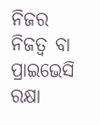ନିଜର ନିଜତ୍ୱ ବା ପ୍ରାଇଭେସି ରକ୍ଷା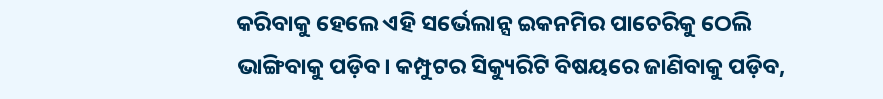କରିବାକୁ ହେଲେ ଏହି ସର୍ଭେଲାନ୍ସ ଇକନମିର ପାଚେରିକୁ ଠେଲି ଭାଙ୍ଗିବାକୁ ପଡ଼ିବ। କମ୍ପୁଟର ସିକ୍ୟୁରିଟି ବିଷୟରେ ଜାଣିବାକୁ ପଡ଼ିବ,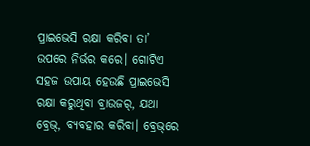ପ୍ରାଇଭେସି ରକ୍ଷା କରିବା ତା’ ଉପରେ ନିର୍ଭର କରେ। ଗୋଟିଏ ସହଜ ଉପାୟ ହେଉଛି ପ୍ରାଇଭେସି ରକ୍ଷା କରୁଥିବା ବ୍ରାଉଜର୍‌, ଯଥା ବ୍ରେଭ୍‌, ବ୍ୟବହାର କରିବା। ବ୍ରେଭ୍‌ରେ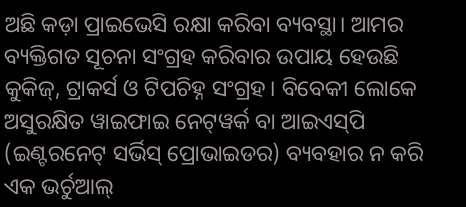ଅଛି କଡ଼ା ପ୍ରାଇଭେସି ରକ୍ଷା କରିବା ବ୍ୟବସ୍ଥା। ଆମର ବ୍ୟକ୍ତିଗତ ସୂଚନା ସଂଗ୍ରହ କରିବାର ଉପାୟ ହେଉଛି କୁକିଜ୍‌, ଟ୍ରାକର୍ସ ଓ ଟିପଚିହ୍ନ ସଂଗ୍ରହ। ବିବେକୀ ଲୋକେ ଅସୁରକ୍ଷିତ ୱାଇଫାଇ ନେଟ୍‌ୱର୍କ ବା ଆଇଏସ୍‌ପି (ଇଣ୍ଟରନେଟ୍‌ ସର୍ଭିସ୍‌ ପ୍ରୋଭାଇଡର) ବ୍ୟବହାର ନ କରି ଏକ ଭର୍ଚୁଆଲ୍‌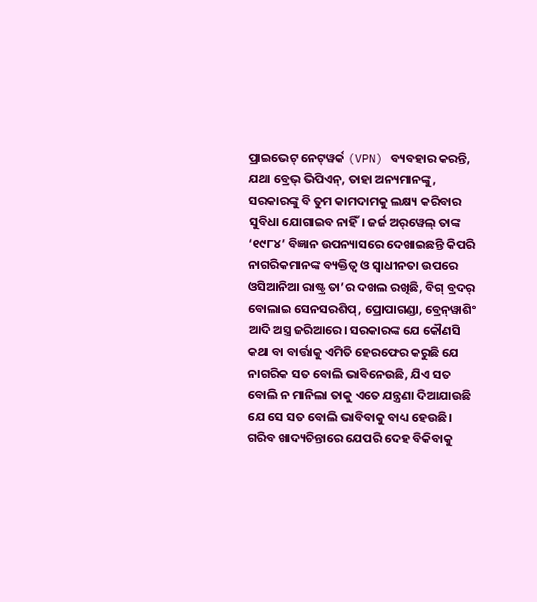ପ୍ରାଇଭେଟ୍‌ ନେଟ୍‌ୱର୍କ (VPN) ବ୍ୟବହାର କରନ୍ତି, ଯଥା ବ୍ରେଭ୍‌ ଭିପିଏନ୍‌, ତାହା ଅନ୍ୟମାନଙ୍କୁ, ସରକାରଙ୍କୁ ବି ତୁମ କାମଦାମକୁ ଲକ୍ଷ୍ୟ କରିବାର ସୁବିଧା ଯୋଗାଇବ ନାହିଁ। ଜର୍ଜ ଅର୍‌ୱେଲ୍‌ ତାଙ୍କ ‘୧୯୮୪’ ବିଜ୍ଞାନ ଉପନ୍ୟାସରେ ଦେଖାଇଛନ୍ତି କିପରି ନାଗରିକମାନଙ୍କ ବ୍ୟକ୍ତିତ୍ୱ ଓ ସ୍ବାଧୀନତା ଉପରେ ଓସିଆନିଆ ରାଷ୍ଟ୍ର ତା’ର ଦଖଲ ରଖିଛି, ବିଗ୍‌ ବ୍ରଦର୍‌ ବୋଲାଇ ସେନସରଶିପ୍‌, ପ୍ରୋପାଗଣ୍ଡା, ବ୍ରେନ୍‌ୱାଶିଂ ଆଦି ଅସ୍ତ୍ର ଜରିଆରେ। ସରକାରଙ୍କ ଯେ କୌଣସି କଥା ବା ବାର୍ତ୍ତାକୁ ଏମିତି ହେରଫେର କରୁଛି ଯେ ନାଗରିକ ସତ ବୋଲି ଭାବିନେଉଛି, ଯିଏ ସତ ବୋଲି ନ ମାନିଲା ତାକୁ ଏତେ ଯନ୍ତ୍ରଣା ଦିଆଯାଉଛି ଯେ ସେ ସତ ବୋଲି ଭାବିବାକୁ ବାଧ୍ୟ ହେଉଛି। ଗରିବ ଖାଦ୍ୟଚିନ୍ତାରେ ଯେପରି ଦେହ ବିକିବାକୁ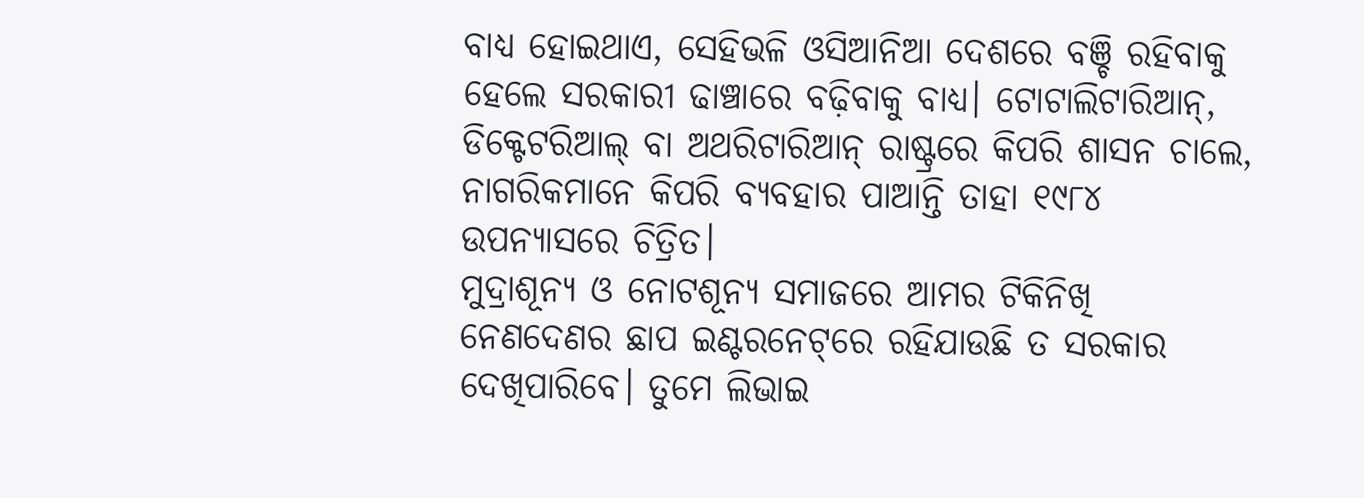ବାଧ୍ୟ ହୋଇଥାଏ, ସେହିଭଳି ଓସିଆନିଆ ଦେଶରେ ବଞ୍ଚି ରହିବାକୁ ହେଲେ ସରକାରୀ ଢାଞ୍ଚାରେ ବଢ଼ିବାକୁ ବାଧ୍ୟ। ଟୋଟାଲିଟାରିଆନ୍‌, ଡିକ୍ଟେଟରିଆଲ୍‌ ବା ଅଥରିଟାରିଆନ୍‌ ରାଷ୍ଟ୍ରରେ କିପରି ଶାସନ ଚାଲେ, ନାଗରିକମାନେ କିପରି ବ୍ୟବହାର ପାଆନ୍ତି ତାହା ୧୯୮୪ ଉପନ୍ୟାସରେ ଚିତ୍ରିତ।
ମୁଦ୍ରାଶୂନ୍ୟ ଓ ନୋଟଶୂନ୍ୟ ସମାଜରେ ଆମର ଟିକିନିଖି ନେଣଦେଣର ଛାପ ଇଣ୍ଟରନେଟ୍‌ରେ ରହିଯାଉଛି ତ ସରକାର ଦେଖିପାରିବେ। ତୁମେ ଲିଭାଇ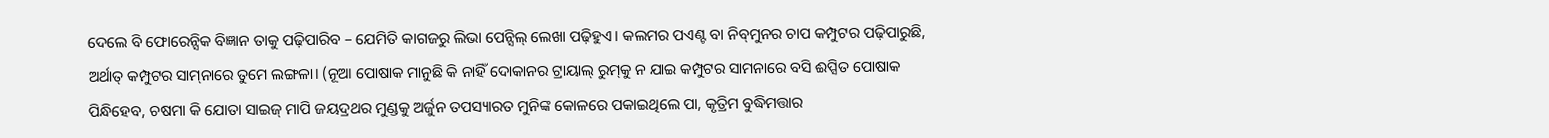ଦେଲେ ବି ଫୋରେନ୍ସିକ ବିଜ୍ଞାନ ତାକୁ ପଢ଼ିପାରିବ – ଯେମିତି କାଗଜରୁ ଲିଭା ପେନ୍ସିଲ୍‌ ଲେଖା ପଢ଼ିହୁଏ। କଲମର ପଏଣ୍ଟ ବା ନିବ୍‌ମୁନର ଚାପ କମ୍ପୁଟର ପଢ଼ିପାରୁଛି, ଅର୍ଥାତ୍‌ କମ୍ପୁଟର ସାମ୍‌ନାରେ ତୁମେ ଲଙ୍ଗଳା। (ନୂଆ ପୋଷାକ ମାନୁଛି କି ନାହିଁ ଦୋକାନର ଟ୍ରାୟାଲ୍‌ ରୁମ୍‌କୁ ନ ଯାଇ କମ୍ପୁଟର ସାମନାରେ ବସି ଈପ୍ସିତ ପୋଷାକ ପିନ୍ଧିହେବ, ଚଷମା କି ଯୋତା ସାଇଜ୍‌ ମାପି ଜୟଦ୍ରଥର ମୁଣ୍ଡକୁ ଅର୍ଜୁନ ତପସ୍ୟାରତ ମୁନିଙ୍କ କୋଳରେ ପକାଇଥିଲେ ପା, କୃତ୍ରିମ ବୁଦ୍ଧିମତ୍ତାର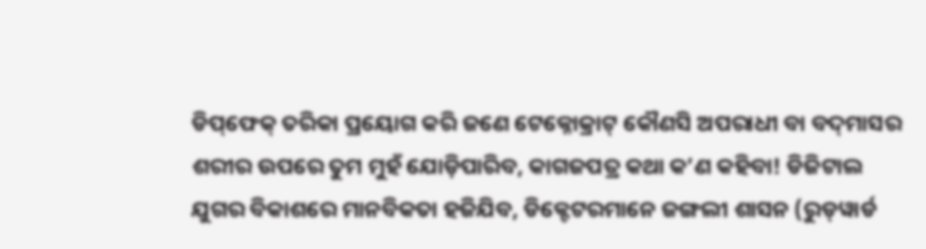ଡିପ୍‌ଫେକ୍‌ ତରିକା ପ୍ରୟୋଗ କରି ଜଣେ ଟେକ୍ନୋକ୍ରାଟ୍‌ କୌଣସି ଅପରାଧୀ ବା ବଦ୍‌ମାସର ଶରୀର ଉପରେ ତୁମ ମୁହଁ ଯୋଡ଼ିପାରିବ, କାଗଜପତ୍ର କଥା କ’ଣ କହିବା! ଡିଜିଟାଲ ଯୁଗର ବିକାଶରେ ମାନବିକତା ହଜିଯିବ, ଡିକ୍ଟେଟରମାନେ ଜଙ୍ଗଲୀ ଶାସନ (ରୁଡ୍‌ୱାର୍ଡ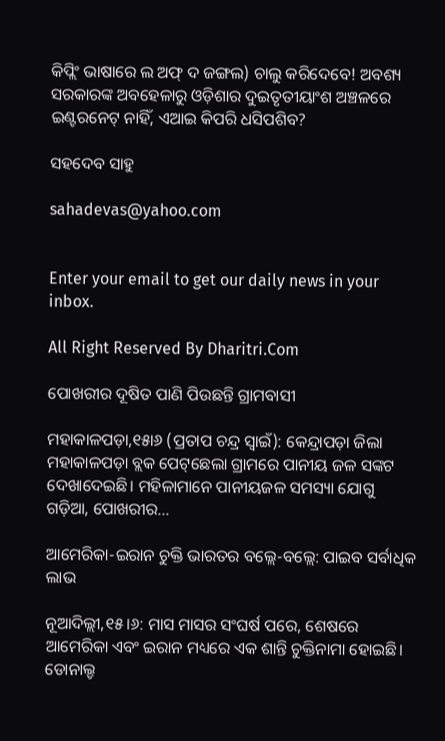କିପ୍ଲିଂ ଭାଷାରେ ଲ ଅଫ୍‌ ଦ ଜଙ୍ଗଲ) ଚାଲୁ କରିଦେବେ! ଅବଶ୍ୟ ସରକାରଙ୍କ ଅବହେଳାରୁ ଓଡ଼ିଶାର ଦୁଇତୃତୀୟାଂଶ ଅଞ୍ଚଳରେ ଇଣ୍ଟରନେଟ୍‌ ନାହିଁ, ଏଆଇ କିପରି ଧସିପଶିବ?

ସହଦେବ ସାହୁ

sahadevas@yahoo.com


Enter your email to get our daily news in your inbox.

All Right Reserved By Dharitri.Com

ପୋଖରୀର ଦୂଷିତ ପାଣି ପିଉଛନ୍ତି ଗ୍ରାମବାସୀ

ମହାକାଳପଡ଼ା,୧୫ା୬ (ପ୍ରତାପ ଚନ୍ଦ୍ର ସ୍ବାଇଁ): କେନ୍ଦ୍ରାପଡ଼ା ଜିଲା ମହାକାଳପଡ଼ା ବ୍ଲକ ପେଟ୍‌ଛେଲା ଗ୍ରାମରେ ପାନୀୟ ଜଳ ସଙ୍କଟ ଦେଖାଦେଇଛି। ମହିଳାମାନେ ପାନୀୟଜଳ ସମସ୍ୟା ଯୋଗୁ ଗଡ଼ିଆ, ପୋଖରୀର…

ଆମେରିକା-ଇରାନ ଚୁକ୍ତି ଭାରତର ବଲ୍ଲେ-ବଲ୍ଲେ: ପାଇବ ସର୍ବାଧିକ ଲାଭ

ନୂଆଦିଲ୍ଲୀ,୧୫।୬: ମାସ ମାସର ସଂଘର୍ଷ ପରେ, ଶେଷରେ ଆମେରିକା ଏବଂ ଇରାନ ମଧ୍ୟରେ ଏକ ଶାନ୍ତି ଚୁକ୍ତିନାମା ହୋଇଛି। ଡୋନାଲ୍ଡ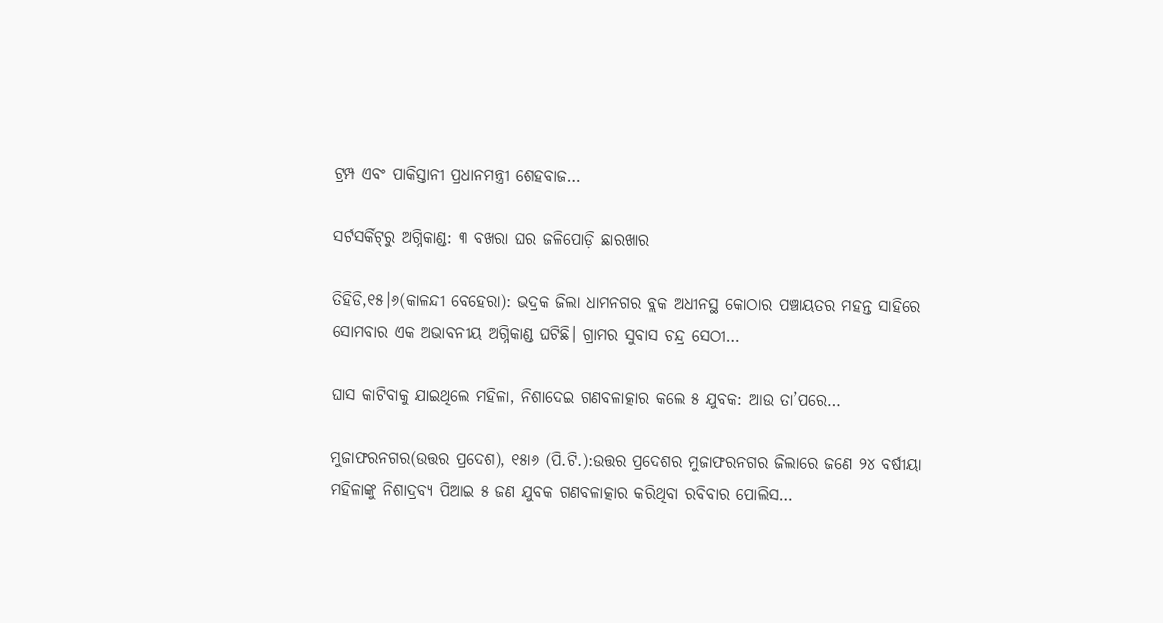ଟ୍ରମ୍ପ ଏବଂ ପାକିସ୍ତାନୀ ପ୍ରଧାନମନ୍ତ୍ରୀ ଶେହବାଜ…

ସର୍ଟସର୍କିଟ୍‌ରୁ ଅଗ୍ନିକାଣ୍ଡ: ୩ ବଖରା ଘର ଜଳିପୋଡ଼ି ଛାରଖାର

ତିହିଡି,୧୫।୬(କାଳନ୍ଦୀ ବେହେରା): ଭଦ୍ରକ ଜିଲା ଧାମନଗର ବ୍ଲକ ଅଧୀନସ୍ଥ କୋଠାର ପଞ୍ଚାୟତର ମହନ୍ତ ସାହିରେ ସୋମବାର ଏକ ଅଭାବନୀୟ ଅଗ୍ନିକାଣ୍ଡ ଘଟିଛି। ଗ୍ରାମର ସୁବାସ ଚନ୍ଦ୍ର ସେଠୀ…

ଘାସ କାଟିବାକୁ ଯାଇଥିଲେ ମହିଳା, ନିଶାଦେଇ ଗଣବଳାତ୍କାର କଲେ ୫ ଯୁବକ: ଆଉ ତା’ପରେ…

ମୁଜାଫରନଗର(ଉତ୍ତର ପ୍ରଦେଶ), ୧୫ା୬ (ପି.ଟି.):ଉତ୍ତର ପ୍ରଦେଶର ମୁଜାଫରନଗର ଜିଲାରେ ଜଣେ ୨୪ ବର୍ଷୀୟା ମହିଳାଙ୍କୁ ନିଶାଦ୍ରବ୍ୟ ପିଆଇ ୫ ଜଣ ଯୁବକ ଗଣବଳାତ୍କାର କରିଥିବା ରବିବାର ପୋଲିସ…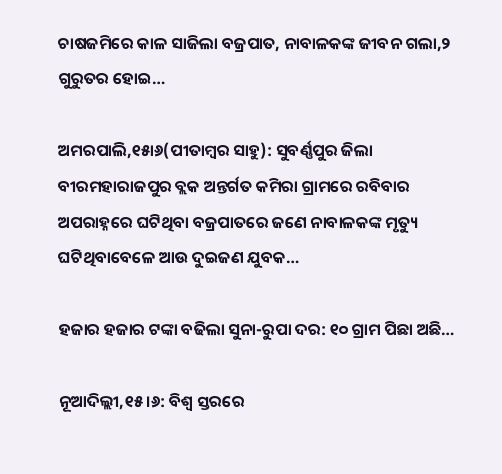ଚାଷଜମିରେ କାଳ ସାଜିଲା ବଜ୍ରପାତ, ନାବାଳକଙ୍କ ଜୀବନ ଗଲା,୨ ଗୁରୁତର ହୋଇ…

ଅମରପାଲି,୧୫ା୬(ପୀତାମ୍ବର ସାହୁ): ସୁବର୍ଣ୍ଣପୁର ଜିଲା ବୀରମହାରାଜପୁର ବ୍ଲକ ଅନ୍ତର୍ଗତ କମିରା ଗ୍ରାମରେ ରବିବାର ଅପରାହ୍ନରେ ଘଟିଥିବା ବଜ୍ରପାତରେ ଜଣେ ନାବାଳକଙ୍କ ମୃତ୍ୟୁ ଘଟିଥିବାବେଳେ ଆଉ ଦୁଇଜଣ ଯୁବକ…

ହଜାର ହଜାର ଟଙ୍କା ବଢିଲା ସୁନା-ରୁପା ଦର: ୧୦ ଗ୍ରାମ ପିଛା ଅଛି…

ନୂଆଦିଲ୍ଲୀ,୧୫।୬: ବିଶ୍ୱ ସ୍ତରରେ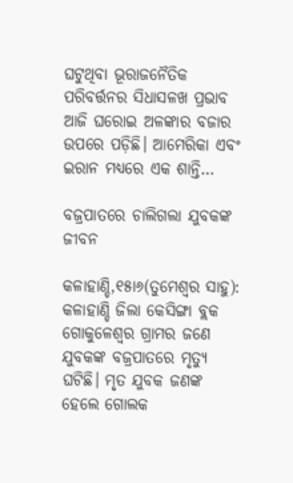ଘଟୁଥିବା ଭୂରାଜନୈତିକ ପରିବର୍ତ୍ତନର ସିଧାସଳଖ ପ୍ରଭାବ ଆଜି ଘରୋଇ ଅଳଙ୍କାର ବଜାର ଉପରେ ପଡ଼ିଛି। ଆମେରିକା ଏବଂ ଇରାନ ମଧ୍ୟରେ ଏକ ଶାନ୍ତି…

ବଜ୍ରପାତରେ ଚାଲିଗଲା ଯୁବକଙ୍କ ଜୀବନ

କଳାହାଣ୍ଡି,୧୫ା୬(ତୁମେଶ୍ୱର ସାହୁ): କଳାହାଣ୍ଡି ଜିଲା କେସିଙ୍ଗା ବ୍ଲକ ଗୋକୁଳେଶ୍ୱର ଗ୍ରାମର ଜଣେ ଯୁବକଙ୍କ ବଜ୍ରପାତରେ ମୃତ୍ୟୁ ଘଟିଛି। ମୃତ ଯୁବକ ଜଣଙ୍କ ହେଲେ ଗୋଲକ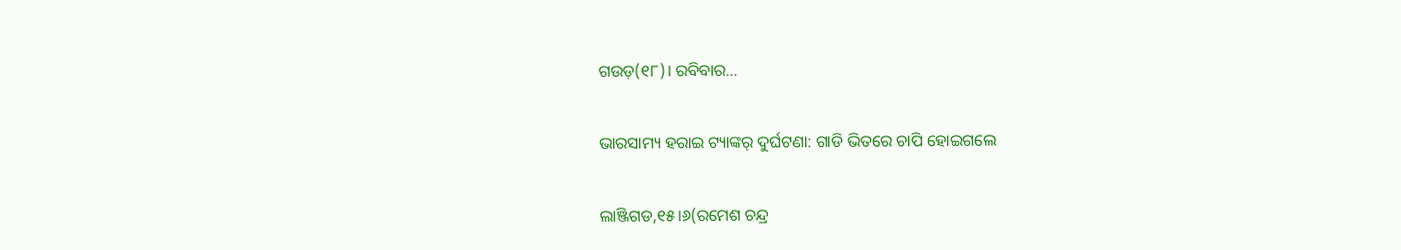ଗଉଡ଼(୧୮)। ରବିବାର…

ଭାରସାମ୍ୟ ହରାଇ ଟ୍ୟାଙ୍କର୍‌ ଦୁର୍ଘଟଣା: ଗାଡି ଭିତରେ ଚାପି ହୋଇଗଲେ

ଲାଞ୍ଜିଗଡ,୧୫।୬(ରମେଶ ଚନ୍ଦ୍ର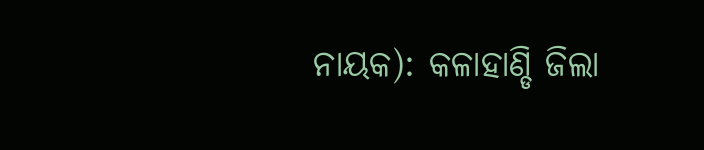ନାୟକ): କଳାହାଣ୍ଡି ଜିଲା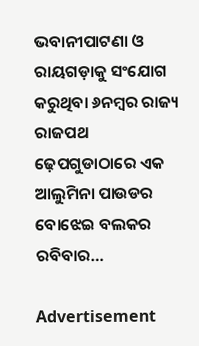ଭବାନୀପାଟଣା ଓ ରାୟଗଡ଼ାକୁ ସଂଯୋଗ କରୁଥିବା ୬ନମ୍ବର ରାଜ୍ୟ ରାଜପଥ ଢ଼େପଗୁଡାଠାରେ ଏକ ଆଲୁମିନା ପାଉଡର ବୋଝେଇ ବଲକର ରବିବାର…

Advertisement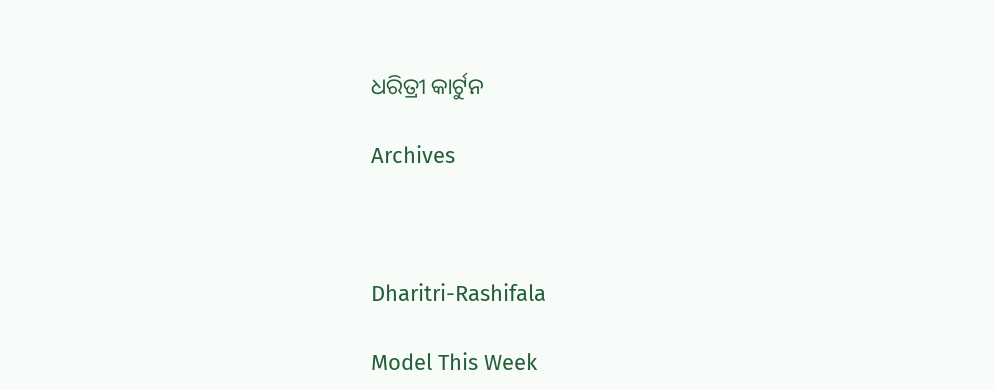ଧରିତ୍ରୀ କାର୍ଟୁନ

Archives



Dharitri-Rashifala

Model This Week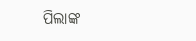ପିଲାଙ୍କ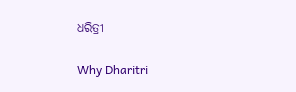ଧରିତ୍ରୀ

Why Dharitri